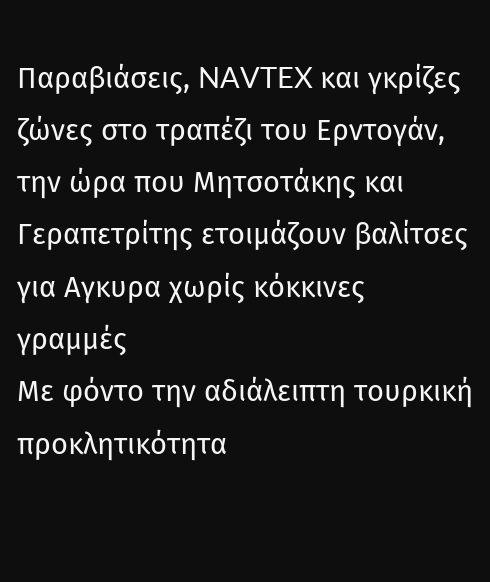Παραβιάσεις, NAVTEX και γκρίζες ζώνες στο τραπέζι του Ερντογάν, την ώρα που Μητσοτάκης και Γεραπετρίτης ετοιμάζουν βαλίτσες για Αγκυρα χωρίς κόκκινες γραμμές
Με φόντο την αδιάλειπτη τουρκική προκλητικότητα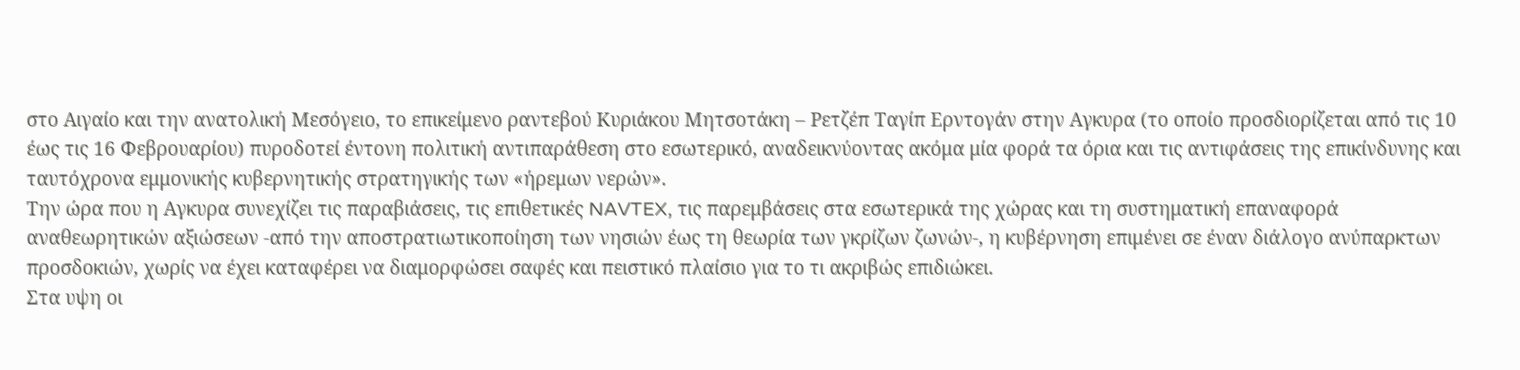στο Αιγαίο και την ανατολική Μεσόγειο, το επικείμενο ραντεβού Κυριάκου Μητσοτάκη – Ρετζέπ Ταγίπ Ερντογάν στην Αγκυρα (το οποίο προσδιορίζεται από τις 10 έως τις 16 Φεβρουαρίου) πυροδοτεί έντονη πολιτική αντιπαράθεση στο εσωτερικό, αναδεικνύοντας ακόμα μία φορά τα όρια και τις αντιφάσεις της επικίνδυνης και ταυτόχρονα εμμονικής κυβερνητικής στρατηγικής των «ήρεμων νερών».
Την ώρα που η Αγκυρα συνεχίζει τις παραβιάσεις, τις επιθετικές NAVTEX, τις παρεμβάσεις στα εσωτερικά της χώρας και τη συστηματική επαναφορά αναθεωρητικών αξιώσεων -από την αποστρατιωτικοποίηση των νησιών έως τη θεωρία των γκρίζων ζωνών-, η κυβέρνηση επιμένει σε έναν διάλογο ανύπαρκτων προσδοκιών, χωρίς να έχει καταφέρει να διαμορφώσει σαφές και πειστικό πλαίσιο για το τι ακριβώς επιδιώκει.
Στα υψη οι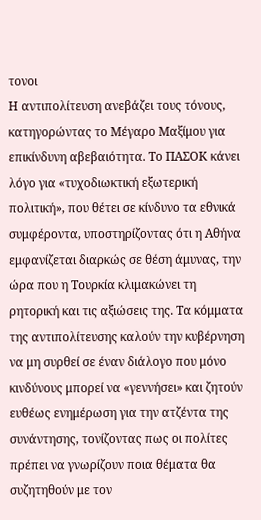τονοι
Η αντιπολίτευση ανεβάζει τους τόνους, κατηγορώντας το Μέγαρο Μαξίμου για επικίνδυνη αβεβαιότητα. Το ΠΑΣΟΚ κάνει λόγο για «τυχοδιωκτική εξωτερική πολιτική», που θέτει σε κίνδυνο τα εθνικά συμφέροντα, υποστηρίζοντας ότι η Αθήνα εμφανίζεται διαρκώς σε θέση άμυνας, την ώρα που η Τουρκία κλιμακώνει τη ρητορική και τις αξιώσεις της. Τα κόμματα της αντιπολίτευσης καλούν την κυβέρνηση να μη συρθεί σε έναν διάλογο που μόνο κινδύνους μπορεί να «γεννήσει» και ζητούν ευθέως ενημέρωση για την ατζέντα της συνάντησης, τονίζοντας πως οι πολίτες πρέπει να γνωρίζουν ποια θέματα θα συζητηθούν με τον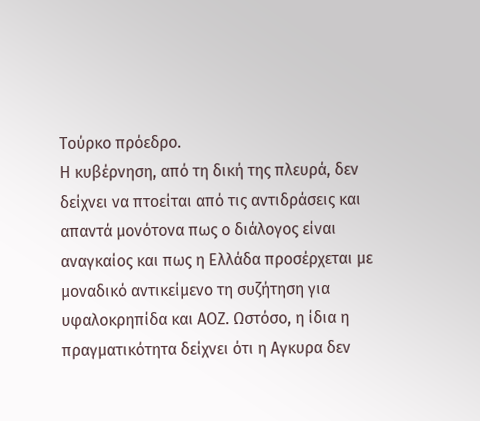Τούρκο πρόεδρο.
Η κυβέρνηση, από τη δική της πλευρά, δεν δείχνει να πτοείται από τις αντιδράσεις και απαντά μονότονα πως ο διάλογος είναι αναγκαίος και πως η Ελλάδα προσέρχεται με μοναδικό αντικείμενο τη συζήτηση για υφαλοκρηπίδα και ΑΟΖ. Ωστόσο, η ίδια η πραγματικότητα δείχνει ότι η Αγκυρα δεν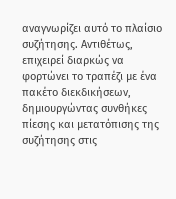αναγνωρίζει αυτό το πλαίσιο συζήτησης. Αντιθέτως, επιχειρεί διαρκώς να φορτώνει το τραπέζι με ένα πακέτο διεκδικήσεων, δημιουργώντας συνθήκες πίεσης και μετατόπισης της συζήτησης στις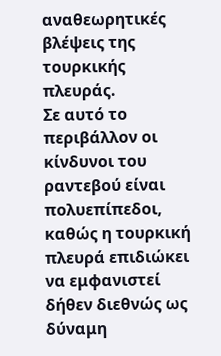αναθεωρητικές βλέψεις της τουρκικής πλευράς.
Σε αυτό το περιβάλλον οι κίνδυνοι του ραντεβού είναι πολυεπίπεδοι, καθώς η τουρκική πλευρά επιδιώκει να εμφανιστεί δήθεν διεθνώς ως δύναμη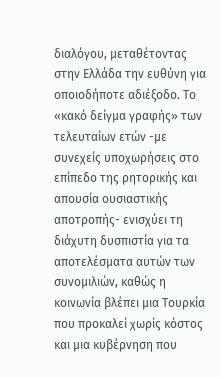διαλόγου, μεταθέτοντας στην Ελλάδα την ευθύνη για οποιοδήποτε αδιέξοδο. Το «κακό δείγμα γραφής» των τελευταίων ετών -με συνεχείς υποχωρήσεις στο επίπεδο της ρητορικής και απουσία ουσιαστικής αποτροπής- ενισχύει τη διάχυτη δυσπιστία για τα αποτελέσματα αυτών των συνομιλιών, καθώς η κοινωνία βλέπει μια Τουρκία που προκαλεί χωρίς κόστος και μια κυβέρνηση που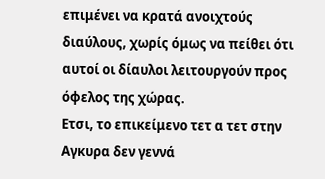επιμένει να κρατά ανοιχτούς διαύλους, χωρίς όμως να πείθει ότι αυτοί οι δίαυλοι λειτουργούν προς όφελος της χώρας.
Ετσι, το επικείμενο τετ α τετ στην Αγκυρα δεν γεννά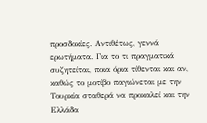προσδοκίες. Αντιθέτως, γεννά ερωτήματα. Για το τι πραγματικά συζητείται, ποια όρια τίθενται και αν, καθώς το μοτίβο παγιώνεται με την Τουρκία σταθερά να προκαλεί και την Ελλάδα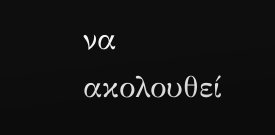να ακολουθεί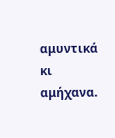αμυντικά κι αμήχανα.